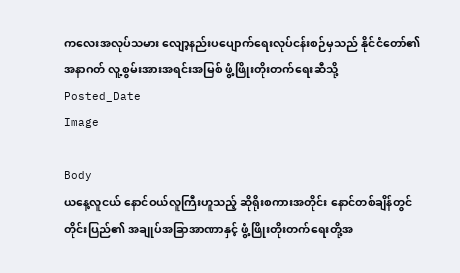ကလေးအလုပ်သမား လျော့နည်းပပျောက်ရေးလုပ်ငန်းစဉ်မှသည် နိုင်ငံတော်၏ အနာဂတ် လူ့စွမ်းအားအရင်းအမြစ် ဖွံ့ဖြိုးတိုးတက်ရေးဆီသို့
Posted_Date
Image

Body
ယနေ့လူငယ် နောင်ဝယ်လူကြီးဟူသည့် ဆိုရိုးစကားအတိုင်း နောင်တစ်ချိန်တွင် တိုင်းပြည်၏ အချုပ်အခြာအာဏာနှင့် ဖွံ့ဖြိုးတိုးတက်ရေးတို့အ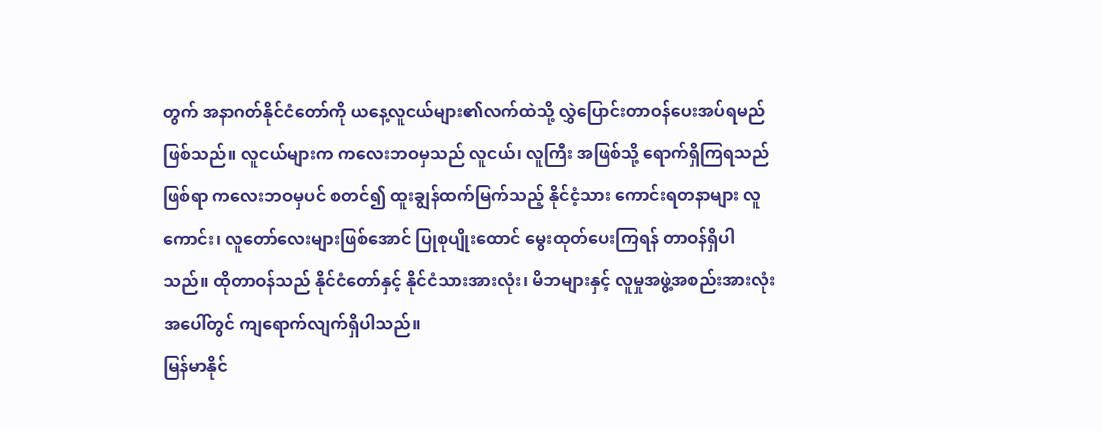တွက် အနာဂတ်နိုင်ငံတော်ကို ယနေ့လူငယ်များ၏လက်ထဲသို့ လွှဲပြောင်းတာဝန်ပေးအပ်ရမည်ဖြစ်သည်။ လူငယ်များက ကလေးဘဝမှသည် လူငယ်၊ လူကြီး အဖြစ်သို့ ရောက်ရှိကြရသည်ဖြစ်ရာ ကလေးဘဝမှပင် စတင်၍ ထူးချွန်ထက်မြက်သည့် နိုင်ငံ့သား ကောင်းရတနာများ လူကောင်း၊ လူတော်လေးများဖြစ်အောင် ပြုစုပျိုးထောင် မွေးထုတ်ပေးကြရန် တာဝန်ရှိပါသည်။ ထိုတာဝန်သည် နိုင်ငံတော်နှင့် နိုင်ငံသားအားလုံး၊ မိဘများနှင့် လူမှုအဖွဲ့အစည်းအားလုံးအပေါ်တွင် ကျရောက်လျက်ရှိပါသည်။
မြန်မာနိုင်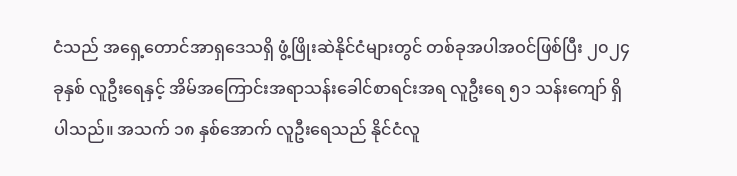ငံသည် အရှေ့တောင်အာရှဒေသရှိ ဖွံ့ဖြိုးဆဲနိုင်ငံများတွင် တစ်ခုအပါအဝင်ဖြစ်ပြီး ၂၀၂၄ ခုနှစ် လူဦးရေနှင့် အိမ်အကြောင်းအရာသန်းခေါင်စာရင်းအရ လူဦးရေ ၅၁ သန်းကျော် ရှိပါသည်။ အသက် ၁၈ နှစ်အောက် လူဦးရေသည် နိုင်ငံလူ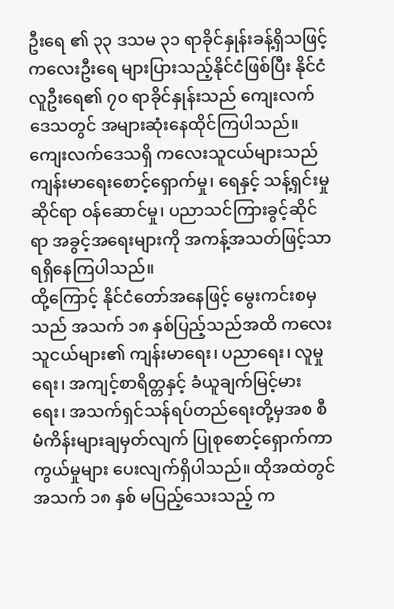ဦးရေ ၏ ၃၃ ဒသမ ၃၁ ရာခိုင်နှုန်းခန့်ရှိသဖြင့် ကလေးဦးရေ များပြားသည့်နိုင်ငံဖြစ်ပြီး နိုင်ငံလူဦးရေ၏ ၇၀ ရာခိုင်နှုန်းသည် ကျေးလက်ဒေသတွင် အများဆုံးနေထိုင်ကြပါသည်။ ကျေးလက်ဒေသရှိ ကလေးသူငယ်များသည် ကျန်းမာရေးစောင့်ရှောက်မှု၊ ရေနှင့် သန့်ရှင်းမှုဆိုင်ရာ ဝန်ဆောင်မှု၊ ပညာသင်ကြားခွင့်ဆိုင်ရာ အခွင့်အရေးများကို အကန့်အသတ်ဖြင့်သာ ရရှိနေကြပါသည်။
ထို့ကြောင့် နိုင်ငံတော်အနေဖြင့် မွေးကင်းစမှသည် အသက် ၁၈ နှစ်ပြည့်သည်အထိ ကလေး သူငယ်များ၏ ကျန်းမာရေး၊ ပညာရေး၊ လူမှုရေး၊ အကျင့်စာရိတ္တနှင့် ခံယူချက်မြင့်မားရေး၊ အသက်ရှင်သန်ရပ်တည်ရေးတို့မှအစ စီမံကိန်းများချမှတ်လျက် ပြုစုစောင့်ရှောက်ကာကွယ်မှုများ ပေးလျက်ရှိပါသည်။ ထိုအထဲတွင် အသက် ၁၈ နှစ် မပြည့်သေးသည့် က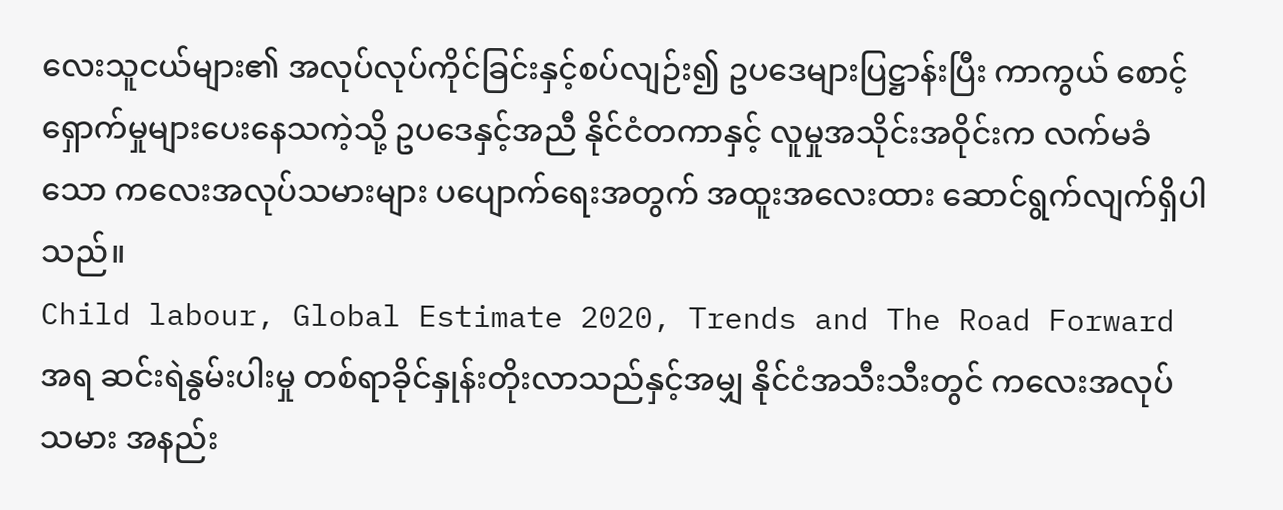လေးသူငယ်များ၏ အလုပ်လုပ်ကိုင်ခြင်းနှင့်စပ်လျဉ်း၍ ဥပဒေများပြဋ္ဌာန်းပြီး ကာကွယ် စောင့်ရှောက်မှုများပေးနေသကဲ့သို့ ဥပဒေနှင့်အညီ နိုင်ငံတကာနှင့် လူမှုအသိုင်းအဝိုင်းက လက်မခံသော ကလေးအလုပ်သမားများ ပပျောက်ရေးအတွက် အထူးအလေးထား ဆောင်ရွက်လျက်ရှိပါသည်။
Child labour, Global Estimate 2020, Trends and The Road Forward အရ ဆင်းရဲနွမ်းပါးမှု တစ်ရာခိုင်နှုန်းတိုးလာသည်နှင့်အမျှ နိုင်ငံအသီးသီးတွင် ကလေးအလုပ်သမား အနည်း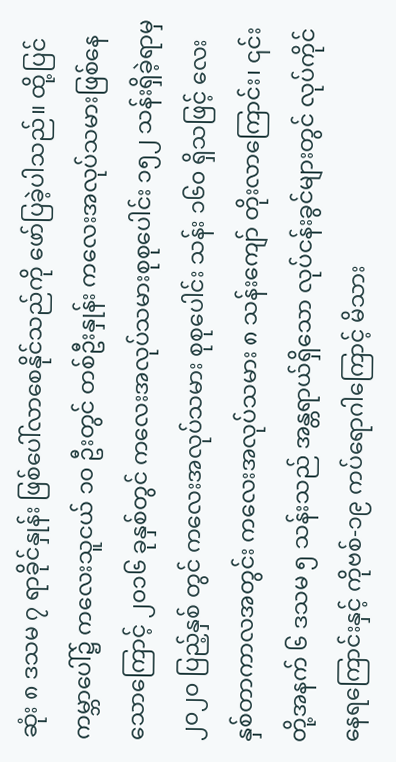ဆုံး ၈ ဒသမ ၇ ရာခိုင်နှုန်း ဖြစ်ပေါ်လာစေနိုင်သည်ကို ဖော်ပြခဲ့ပါသည်။ ထို့ပြင် ကမ္ဘာပေါ်၌ ကလေးသူငယ် ၁၀ ဦးတွင် တစ်ဦးနှုန်း ကလေးအလုပ်သမားဖြစ်နေသောကြောင့် ၂၀၁၆ ခုနှစ်တွင် ကလေးအလုပ်သမားစုစုပေါင်း ၁၅၂ သန်းရှိခဲ့ရာမှ ၂၀၂၀ ပြည့်နှစ် တွင် ကလေးအလုပ်သမား စုစုပေါင်း သန်း ၁၆၀ ရှိသဖြင့် လေးနှစ်တာကာလအတွင်း ကလေးအလုပ်သမား ၈ သန်းကျော် တိုးလာကြောင်း၊ ၎င်းတို့အနက် ၆ ဒသမ ၅ သန်းသည် အန္တရာယ်ရှိသော လုပ်ငန်းခွင်များတွင် လုပ်ကိုင်နေရကြောင်းနှင့် ကိုဗစ်-၁၉ ကပ်ရောဂါကြောင့် မိသား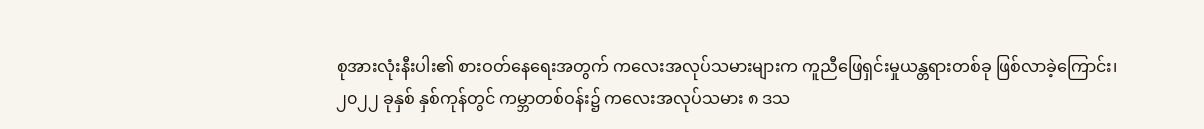စုအားလုံးနီးပါး၏ စားဝတ်နေရေးအတွက် ကလေးအလုပ်သမားများက ကူညီဖြေရှင်းမှုယန္တရားတစ်ခု ဖြစ်လာခဲ့ကြောင်း၊ ၂၀၂၂ ခုနှစ် နှစ်ကုန်တွင် ကမ္ဘာတစ်ဝန်း၌ ကလေးအလုပ်သမား ၈ ဒသ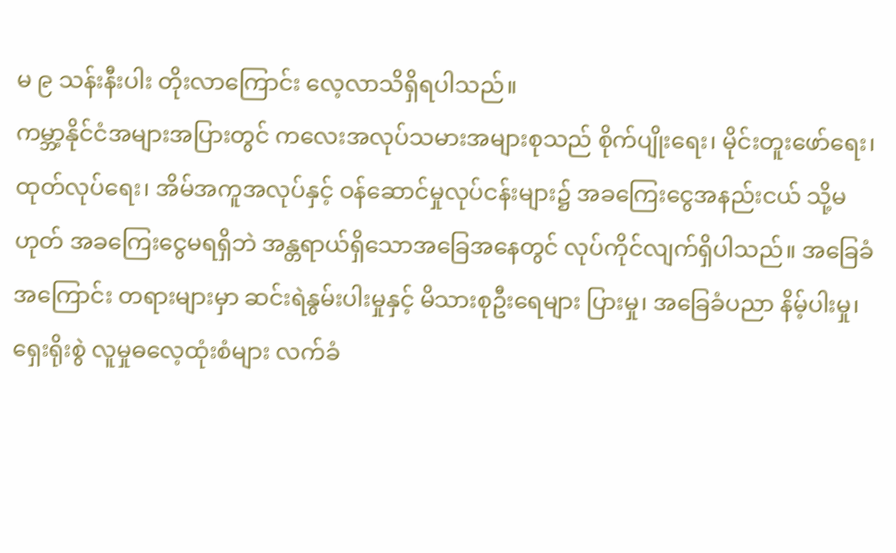မ ၉ သန်းနီးပါး တိုးလာကြောင်း လေ့လာသိရှိရပါသည်။
ကမ္ဘာ့နိုင်ငံအများအပြားတွင် ကလေးအလုပ်သမားအများစုသည် စိုက်ပျိုးရေး၊ မိုင်းတူးဖော်ရေး၊ ထုတ်လုပ်ရေး၊ အိမ်အကူအလုပ်နှင့် ဝန်ဆောင်မှုလုပ်ငန်းများ၌ အခကြေးငွေအနည်းငယ် သို့မဟုတ် အခကြေးငွေမရရှိဘဲ အန္တရာယ်ရှိသောအခြေအနေတွင် လုပ်ကိုင်လျက်ရှိပါသည်။ အခြေခံအကြောင်း တရားများမှာ ဆင်းရဲနွမ်းပါးမှုနှင့် မိသားစုဦးရေများ ပြားမှု၊ အခြေခံပညာ နိမ့်ပါးမှု၊ ရှေးရိုးစွဲ လူမှုဓလေ့ထုံးစံများ လက်ခံ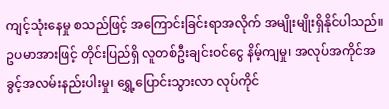ကျင့်သုံးနေမှု စသည်ဖြင့် အကြောင်းခြင်းရာအလိုက် အမျိုးမျိုးရှိနိုင်ပါသည်။ ဥပမာအားဖြင့် တိုင်းပြည်ရှိ လူတစ်ဦးချင်းဝင်ငွေ နိမ့်ကျမှု၊ အလုပ်အကိုင်အခွင့်အလမ်းနည်းပါးမှု၊ ရွှေ့ပြောင်းသွားလာ လုပ်ကိုင်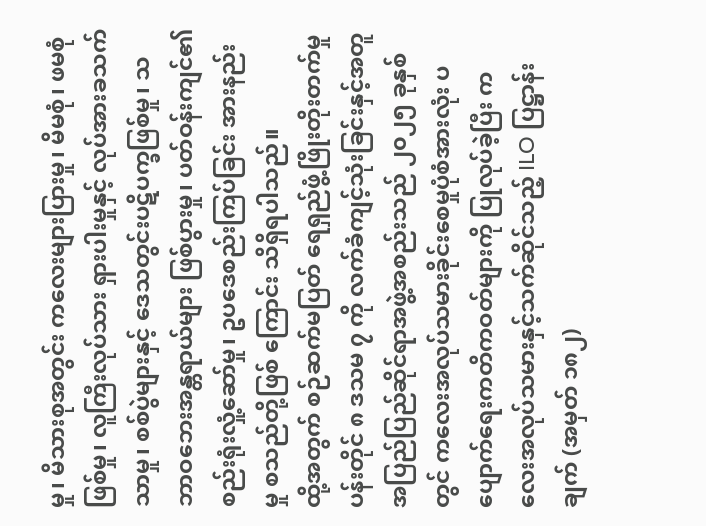မှု၊ မိသားစုအတွင်း ကလေးများပြားမှု၊ မိမစုံ၊ ဖမစုံဖြစ်မှု၊ လူကြီးလုပ်သား ရှားပါးမှုနှင့် လုပ်အားခသက်သာမှု၊ စစ်ပွဲများနှင့် ဒေသတွင်းပဋိပက္ခဖြစ်မှု၊ သဘာဝဘေးအန္တရာယ်များ ဖြစ်ပွားမှု၊ ပတ်ဝန်းကျင်၏ စည်းရုံးလှုံ့ဆော်မှု၊ ဥပဒေစည်းကြပ်ခြင်း အားနည်းမှု စသည်တို့ဖြစ် ကြောင်း သိရှိရပါသည်။
ထို့အတွက် စဉ်ဆက်မပြတ် ရေရှည်ဖွံ့ဖြိုးတိုးတက်မှုပန်းတိုင် ၈ ဒသမ ၇ ကို လက်ခံကျင့်သုံးခြင်းနှင့်အတူ အပြည်ပြည်ဆိုင်ရာအဖွဲ့အစည်းသည် ၂၀၂၅ ခုနှစ်တွင် ကလေးအလုပ်သမားခိုင်းစေမှုပုံစံအားလုံး ပပျောက်ရေးကတိကဝတ်များကို ပြုလုပ်ခဲ့ပြီး ကလေးအလုပ်သမားနှင့်သက်ဆိုင်သည့် ILO ပြဋ္ဌာန်းချက် (အမှတ် ၁၈၂)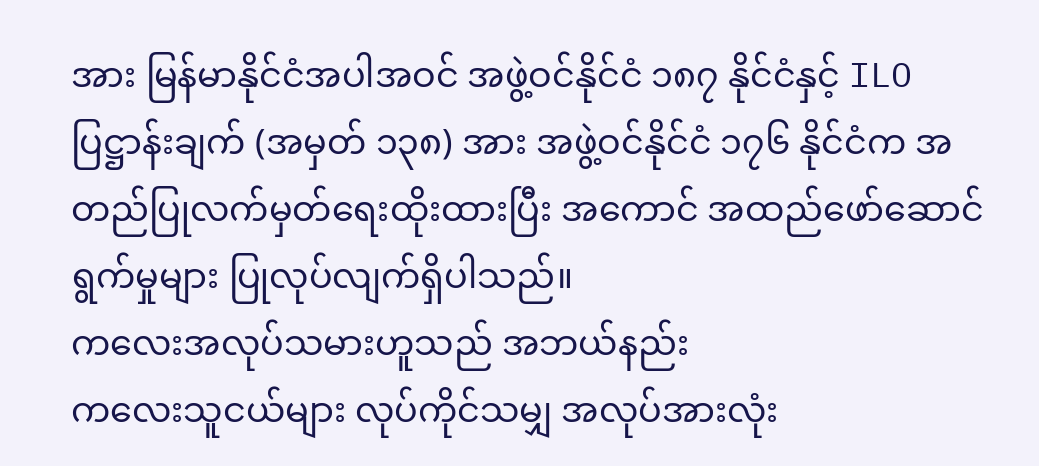အား မြန်မာနိုင်ငံအပါအဝင် အဖွဲ့ဝင်နိုင်ငံ ၁၈၇ နိုင်ငံနှင့် ILO ပြဋ္ဌာန်းချက် (အမှတ် ၁၃၈) အား အဖွဲ့ဝင်နိုင်ငံ ၁၇၆ နိုင်ငံက အတည်ပြုလက်မှတ်ရေးထိုးထားပြီး အကောင် အထည်ဖော်ဆောင်ရွက်မှုများ ပြုလုပ်လျက်ရှိပါသည်။
ကလေးအလုပ်သမားဟူသည် အဘယ်နည်း
ကလေးသူငယ်များ လုပ်ကိုင်သမျှ အလုပ်အားလုံး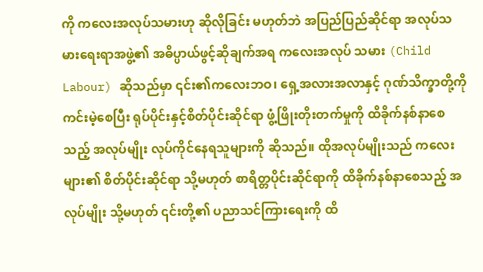ကို ကလေးအလုပ်သမားဟု ဆိုလိုခြင်း မဟုတ်ဘဲ အပြည်ပြည်ဆိုင်ရာ အလုပ်သမားရေးရာအဖွဲ့၏ အဓိပ္ပာယ်ဖွင့်ဆိုချက်အရ ကလေးအလုပ် သမား (Child Labour) ဆိုသည်မှာ ၎င်း၏ကလေးဘဝ၊ ရှေ့အလားအလာနှင့် ဂုဏ်သိက္ခာတို့ကို ကင်းမဲ့စေပြီး ရုပ်ပိုင်းနှင့်စိတ်ပိုင်းဆိုင်ရာ ဖွံ့ဖြိုးတိုးတက်မှုကို ထိခိုက်နစ်နာစေသည့် အလုပ်မျိုး လုပ်ကိုင်နေရသူများကို ဆိုသည်။ ထိုအလုပ်မျိုးသည် ကလေးများ၏ စိတ်ပိုင်းဆိုင်ရာ သို့မဟုတ် စာရိတ္တပိုင်းဆိုင်ရာကို ထိခိုက်နစ်နာစေသည့် အလုပ်မျိုး သို့မဟုတ် ၎င်းတို့၏ ပညာသင်ကြားရေးကို ထိ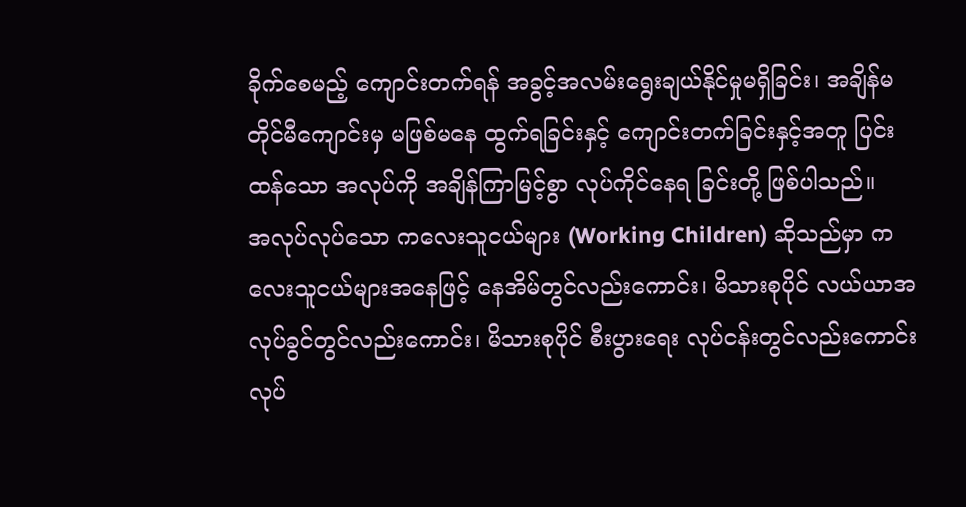ခိုက်စေမည့် ကျောင်းတက်ရန် အခွင့်အလမ်းရွေးချယ်နိုင်မှုမရှိခြင်း၊ အချိန်မတိုင်မီကျောင်းမှ မဖြစ်မနေ ထွက်ရခြင်းနှင့် ကျောင်းတက်ခြင်းနှင့်အတူ ပြင်းထန်သော အလုပ်ကို အချိန်ကြာမြင့်စွာ လုပ်ကိုင်နေရ ခြင်းတို့ ဖြစ်ပါသည်။
အလုပ်လုပ်သော ကလေးသူငယ်များ (Working Children) ဆိုသည်မှာ ကလေးသူငယ်များအနေဖြင့် နေအိမ်တွင်လည်းကောင်း၊ မိသားစုပိုင် လယ်ယာအလုပ်ခွင်တွင်လည်းကောင်း၊ မိသားစုပိုင် စီးပွားရေး လုပ်ငန်းတွင်လည်းကောင်း လုပ်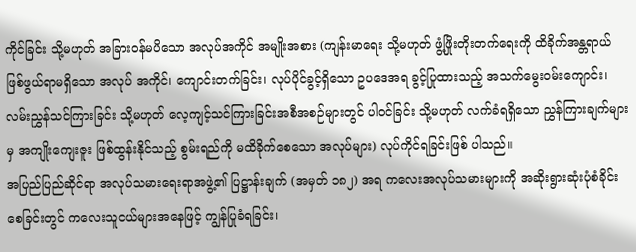ကိုင်ခြင်း သို့မဟုတ် အခြားဝန်မပိသော အလုပ်အကိုင် အမျိုးအစား (ကျန်းမာရေး သို့မဟုတ် ဖွံ့ဖြိုးတိုးတက်ရေးကို ထိခိုက်အန္တရာယ် ဖြစ်ဖွယ်ရာမရှိသော အလုပ် အကိုင်၊ ကျောင်းတက်ခြင်း၊ လုပ်ပိုင်ခွင့်ရှိသော ဥပဒေအရ ခွင့်ပြုထားသည့် အသက်မွေးဝမ်းကျောင်း၊ လမ်းညွှန်သင်ကြားခြင်း သို့မဟုတ် လေ့ကျင့်သင်ကြားခြင်းအစီအစဉ်များတွင် ပါဝင်ခြင်း သို့မဟုတ် လက်ခံရရှိသော ညွှန်ကြားချက်များမှ အကျိုးကျေးဇူး ဖြစ်ထွန်းနိုင်သည့် စွမ်းရည်ကို မထိခိုက်စေသော အလုပ်များ) လုပ်ကိုင်ရခြင်းဖြစ် ပါသည်။
အပြည်ပြည်ဆိုင်ရာ အလုပ်သမားရေးရာအဖွဲ့၏ ပြဋ္ဌာန်းချက် (အမှတ် ၁၈၂) အရ ကလေးအလုပ်သမားများကို အဆိုးရွားဆုံးပုံစံခိုင်းစေခြင်းတွင် ကလေးသူငယ်များအနေဖြင့် ကျွန်ပြုခံရခြင်း၊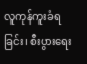လူကုန်ကူးခံရခြင်း၊ စီးပွားရေး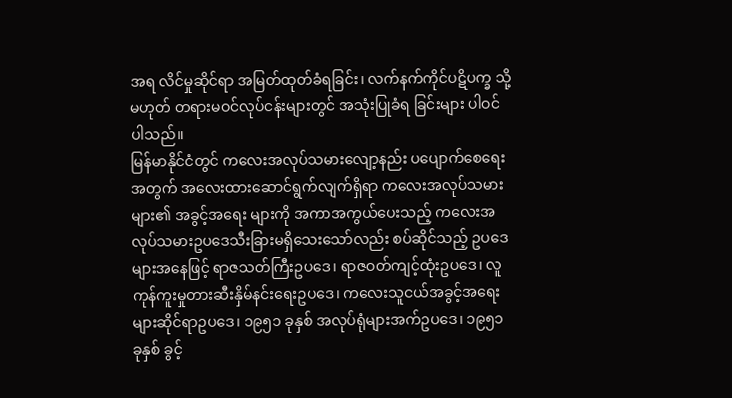အရ လိင်မှုဆိုင်ရာ အမြတ်ထုတ်ခံရခြင်း၊ လက်နက်ကိုင်ပဋိပက္ခ သို့မဟုတ် တရားမဝင်လုပ်ငန်းများတွင် အသုံးပြုခံရ ခြင်းများ ပါဝင်ပါသည်။
မြန်မာနိုင်ငံတွင် ကလေးအလုပ်သမားလျော့နည်း ပပျောက်စေရေးအတွက် အလေးထားဆောင်ရွက်လျက်ရှိရာ ကလေးအလုပ်သမားများ၏ အခွင့်အရေး များကို အကာအကွယ်ပေးသည့် ကလေးအလုပ်သမားဥပဒေသီးခြားမရှိသေးသော်လည်း စပ်ဆိုင်သည့် ဥပဒေများအနေဖြင့် ရာဇသတ်ကြီးဥပဒေ၊ ရာဇဝတ်ကျင့်ထုံးဥပဒေ၊ လူကုန်ကူးမှုတားဆီးနှိမ်နင်းရေးဥပဒေ၊ ကလေးသူငယ်အခွင့်အရေးများဆိုင်ရာဥပဒေ၊ ၁၉၅၁ ခုနှစ် အလုပ်ရုံများအက်ဥပဒေ၊ ၁၉၅၁ ခုနှစ် ခွင့်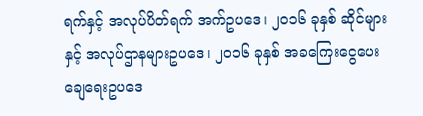ရက်နှင့် အလုပ်ပိတ်ရက် အက်ဥပဒေ၊ ၂၀၁၆ ခုနှစ် ဆိုင်များနှင့် အလုပ်ဌာနများဥပဒေ၊ ၂၀၁၆ ခုနှစ် အခကြေးငွေပေးချေရေးဥပဒေ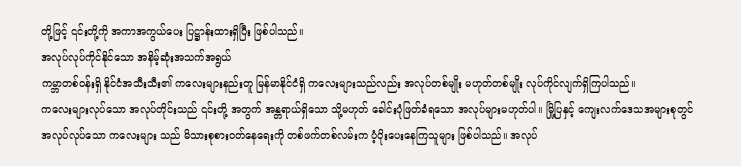တို့ဖြင့် ၎င်းတို့ကို အကာအကွယ်ပေး ပြဋ္ဌာန်းထားရှိပြီး ဖြစ်ပါသည်။
အလုပ်လုပ်ကိုင်နိုင်သော အနိမ့်ဆုံးအသက်အရွယ်
ကမ္ဘာတစ်ဝန်းရှိ နိုင်ငံအသီးသီး၏ ကလေးများနည်းတူ မြန်မာနိုင်ငံရှိ ကလေးများသည်လည်း အလုပ်တစ်မျိုး မဟုတ်တစ်မျိုး လုပ်ကိုင်လျက်ရှိကြပါသည်။
ကလေးများလုပ်သော အလုပ်တိုင်းသည် ၎င်းတို့ အတွက် အန္တရာယ်ရှိသော သို့မဟုတ် ခေါင်းပုံဖြတ်ခံရသော အလုပ်များမဟုတ်ပါ။ မြို့ပြနှင့် ကျေးလက်ဒေသအများစုတွင် အလုပ်လုပ်သော ကလေးများ သည် မိသားစုစားဝတ်နေရေးကို တစ်ဖက်တစ်လမ်းက ပံ့ပိုးပေးနေကြသူများ ဖြစ်ပါသည်။ အလုပ်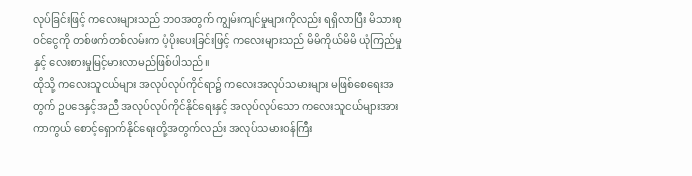လုပ်ခြင်းဖြင့် ကလေးများသည် ဘဝအတွက် ကျွမ်းကျင်မှုများကိုလည်း ရရှိလာပြီး မိသားစုဝင်ငွေကို တစ်ဖက်တစ်လမ်းက ပံ့ပိုးပေးခြင်းဖြင့် ကလေးများသည် မိမိကိုယ်မိမိ ယုံကြည်မှုနှင့် လေးစားမှုမြင့်မားလာမည်ဖြစ်ပါသည်။
ထိုသို့ ကလေးသူငယ်များ အလုပ်လုပ်ကိုင်ရာ၌ ကလေးအလုပ်သမားများ မဖြစ်စေရေးအတွက် ဥပဒေနှင့်အညီ အလုပ်လုပ်ကိုင်နိုင်ရေးနှင့် အလုပ်လုပ်သော ကလေးသူငယ်များအား ကာကွယ် စောင့်ရှောက်နိုင်ရေးတို့အတွက်လည်း အလုပ်သမားဝန်ကြီး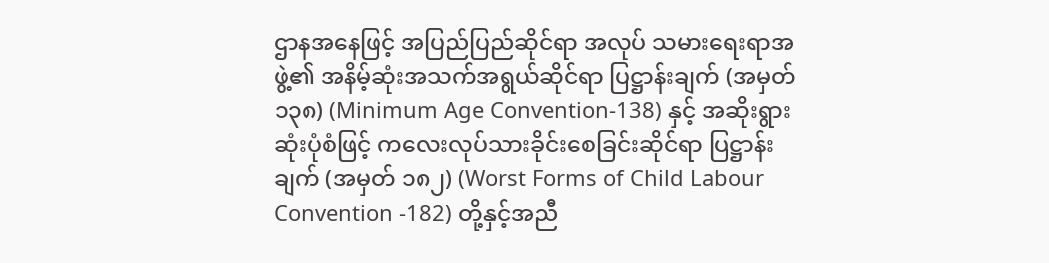ဌာနအနေဖြင့် အပြည်ပြည်ဆိုင်ရာ အလုပ် သမားရေးရာအဖွဲ့၏ အနိမ့်ဆုံးအသက်အရွယ်ဆိုင်ရာ ပြဋ္ဌာန်းချက် (အမှတ် ၁၃၈) (Minimum Age Convention-138) နှင့် အဆိုးရွားဆုံးပုံစံဖြင့် ကလေးလုပ်သားခိုင်းစေခြင်းဆိုင်ရာ ပြဋ္ဌာန်းချက် (အမှတ် ၁၈၂) (Worst Forms of Child Labour Convention -182) တို့နှင့်အညီ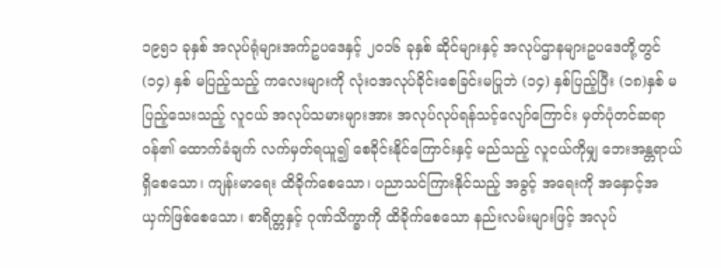၁၉၅၁ ခုနှစ် အလုပ်ရုံများအက်ဥပဒေနှင့် ၂၀၁၆ ခုနှစ် ဆိုင်များနှင့် အလုပ်ဌာနများဥပဒေတို့တွင် (၁၄) နှစ် မပြည့်သည့် ကလေးများကို လုံးဝအလုပ်ခိုင်းစေခြင်းမပြုဘဲ (၁၄) နှစ်ပြည့်ပြီး (၁၈)နှစ် မပြည့်သေးသည့် လူငယ် အလုပ်သမားများအား အလုပ်လုပ်ရန်သင့်လျော်ကြောင်း မှတ်ပုံတင်ဆရာဝန်၏ ထောက်ခံချက် လက်မှတ်ရယူ၍ စေခိုင်းနိုင်ကြောင်းနှင့် မည်သည့် လူငယ်ကိုမျှ ဘေးအန္တရာယ်ရှိစေသော၊ ကျန်းမာရေး ထိခိုက်စေသော၊ ပညာသင်ကြားနိုင်သည့် အခွင့် အရေးကို အနှောင့်အယှက်ဖြစ်စေသော၊ စာရိတ္တနှင့် ဂုဏ်သိက္ခာကို ထိခိုက်စေသော နည်းလမ်းများဖြင့် အလုပ်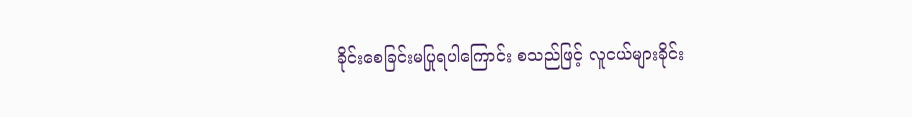ခိုင်းစေခြင်းမပြုရပါကြောင်း စသည်ဖြင့် လူငယ်များခိုင်း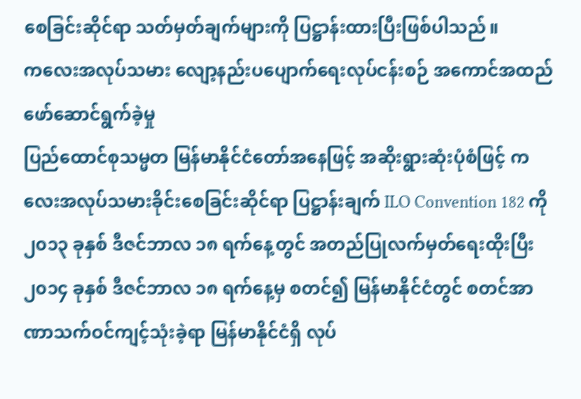စေခြင်းဆိုင်ရာ သတ်မှတ်ချက်များကို ပြဋ္ဌာန်းထားပြီးဖြစ်ပါသည်။
ကလေးအလုပ်သမား လျော့နည်းပပျောက်ရေးလုပ်ငန်းစဉ် အကောင်အထည်ဖော်ဆောင်ရွက်ခဲ့မှု
ပြည်ထောင်စုသမ္မတ မြန်မာနိုင်ငံတော်အနေဖြင့် အဆိုးရွားဆုံးပုံစံဖြင့် ကလေးအလုပ်သမားခိုင်းစေခြင်းဆိုင်ရာ ပြဋ္ဌာန်းချက် ILO Convention 182 ကို ၂၀၁၃ ခုနှစ် ဒီဇင်ဘာလ ၁၈ ရက်နေ့တွင် အတည်ပြုလက်မှတ်ရေးထိုးပြီး ၂၀၁၄ ခုနှစ် ဒီဇင်ဘာလ ၁၈ ရက်နေ့မှ စတင်၍ မြန်မာနိုင်ငံတွင် စတင်အာဏာသက်ဝင်ကျင့်သုံးခဲ့ရာ မြန်မာနိုင်ငံရှိ လုပ်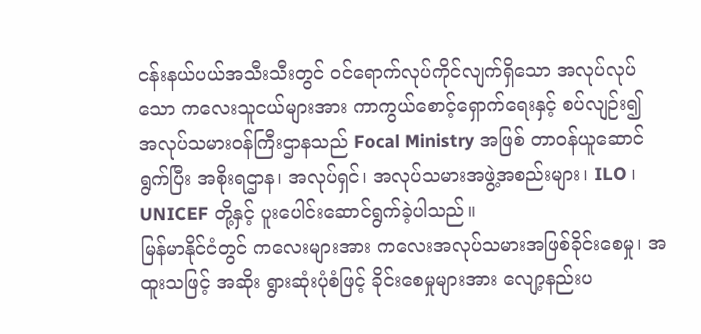ငန်းနယ်ပယ်အသီးသီးတွင် ဝင်ရောက်လုပ်ကိုင်လျက်ရှိသော အလုပ်လုပ်သော ကလေးသူငယ်များအား ကာကွယ်စောင့်ရှောက်ရေးနှင့် စပ်လျဉ်း၍ အလုပ်သမားဝန်ကြီးဌာနသည် Focal Ministry အဖြစ် တာဝန်ယူဆောင်ရွက်ပြီး အစိုးရဌာန၊ အလုပ်ရှင်၊ အလုပ်သမားအဖွဲ့အစည်းများ၊ ILO ၊ UNICEF တို့နှင့် ပူးပေါင်းဆောင်ရွက်ခဲ့ပါသည်။
မြန်မာနိုင်ငံတွင် ကလေးများအား ကလေးအလုပ်သမားအဖြစ်ခိုင်းစေမှု၊ အထူးသဖြင့် အဆိုး ရွားဆုံးပုံစံဖြင့် ခိုင်းစေမှုများအား လျော့နည်းပ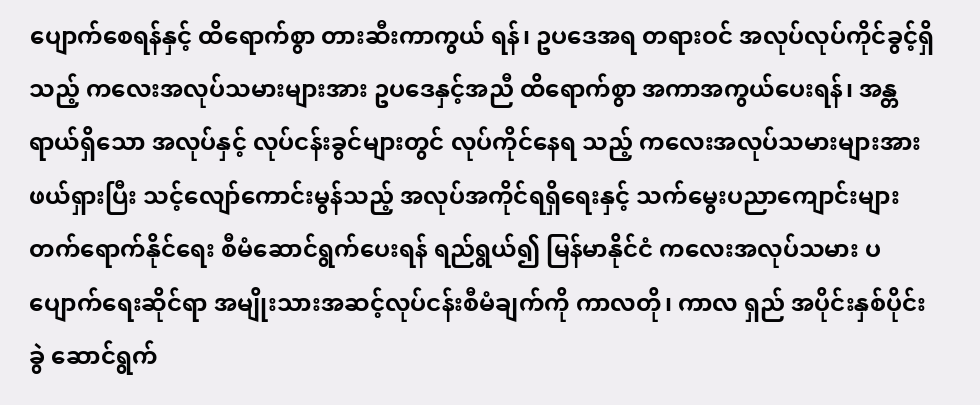ပျောက်စေရန်နှင့် ထိရောက်စွာ တားဆီးကာကွယ် ရန်၊ ဥပဒေအရ တရားဝင် အလုပ်လုပ်ကိုင်ခွင့်ရှိသည့် ကလေးအလုပ်သမားများအား ဥပဒေနှင့်အညီ ထိရောက်စွာ အကာအကွယ်ပေးရန်၊ အန္တရာယ်ရှိသော အလုပ်နှင့် လုပ်ငန်းခွင်များတွင် လုပ်ကိုင်နေရ သည့် ကလေးအလုပ်သမားများအား ဖယ်ရှားပြီး သင့်လျော်ကောင်းမွန်သည့် အလုပ်အကိုင်ရရှိရေးနှင့် သက်မွေးပညာကျောင်းများ တက်ရောက်နိုင်ရေး စီမံဆောင်ရွက်ပေးရန် ရည်ရွယ်၍ မြန်မာနိုင်ငံ ကလေးအလုပ်သမား ပပျောက်ရေးဆိုင်ရာ အမျိုးသားအဆင့်လုပ်ငန်းစီမံချက်ကို ကာလတို၊ ကာလ ရှည် အပိုင်းနှစ်ပိုင်းခွဲ ဆောင်ရွက်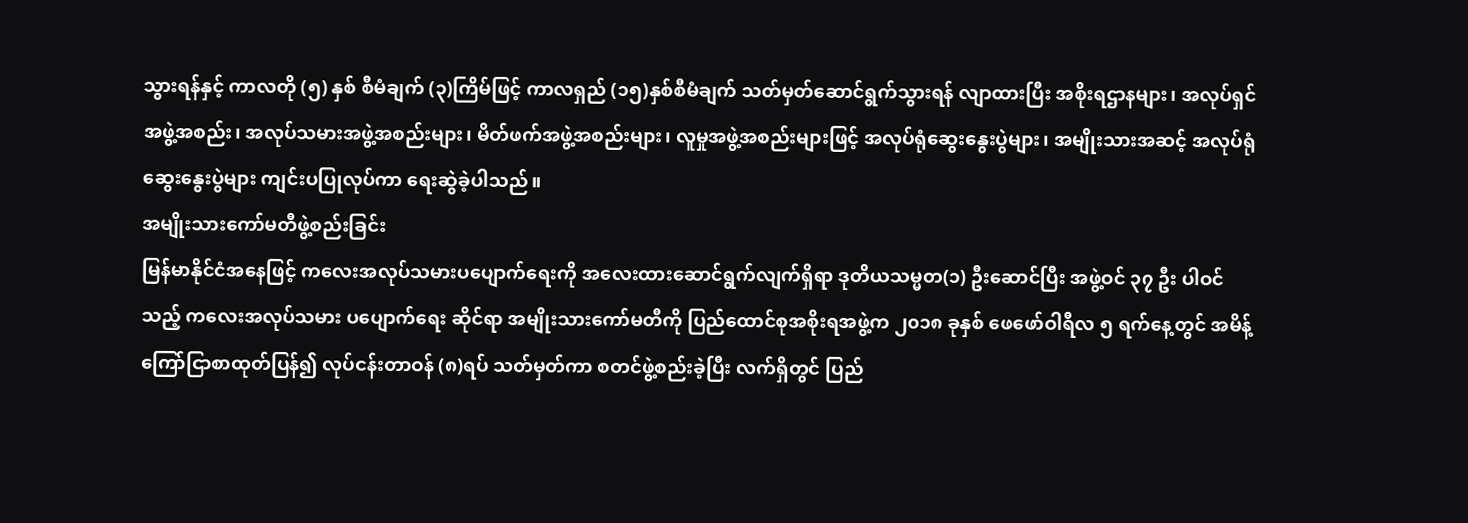သွားရန်နှင့် ကာလတို (၅) နှစ် စီမံချက် (၃)ကြိမ်ဖြင့် ကာလရှည် (၁၅)နှစ်စီမံချက် သတ်မှတ်ဆောင်ရွက်သွားရန် လျာထားပြီး အစိုးရဌာနများ၊ အလုပ်ရှင်အဖွဲ့အစည်း၊ အလုပ်သမားအဖွဲ့အစည်းများ၊ မိတ်ဖက်အဖွဲ့အစည်းများ၊ လူမှုအဖွဲ့အစည်းများဖြင့် အလုပ်ရုံဆွေးနွေးပွဲများ၊ အမျိုးသားအဆင့် အလုပ်ရုံဆွေးနွေးပွဲများ ကျင်းပပြုလုပ်ကာ ရေးဆွဲခဲ့ပါသည်။
အမျိုးသားကော်မတီဖွဲ့စည်းခြင်း
မြန်မာနိုင်ငံအနေဖြင့် ကလေးအလုပ်သမားပပျောက်ရေးကို အလေးထားဆောင်ရွက်လျက်ရှိရာ ဒုတိယသမ္မတ(၁) ဦးဆောင်ပြီး အဖွဲ့ဝင် ၃၇ ဦး ပါဝင်သည့် ကလေးအလုပ်သမား ပပျောက်ရေး ဆိုင်ရာ အမျိုးသားကော်မတီကို ပြည်ထောင်စုအစိုးရအဖွဲ့က ၂၀၁၈ ခုနှစ် ဖေဖော်ဝါရီလ ၅ ရက်နေ့တွင် အမိန့်ကြော်ငြာစာထုတ်ပြန်၍ လုပ်ငန်းတာဝန် (၈)ရပ် သတ်မှတ်ကာ စတင်ဖွဲ့စည်းခဲ့ပြီး လက်ရှိတွင် ပြည်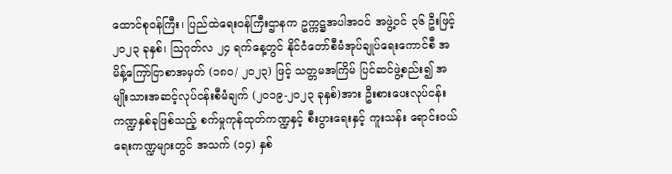ထောင်စုဝန်ကြီး၊ ပြည်ထဲရေးဝန်ကြီးဌာနက ဥက္ကဋ္ဌအပါအဝင် အဖွဲ့ဝင် ၃၆ ဦးဖြင့် ၂၀၂၃ ခုနှစ်၊ ဩဂုတ်လ ၂၄ ရက်နေ့တွင် နိုင်ငံတော်စီမံအုပ်ချုပ်ရေးကောင်စီ အမိန့်ကြော်ငြာစာအမှတ် (၁၈၀/ ၂၀၂၃) ဖြင့် သတ္တမအကြိမ် ပြင်ဆင်ဖွဲ့စည်း၍ အမျိုးသားအဆင့်လုပ်ငန်းစီမံချက် (၂၀၁၉-၂၀၂၃ ခုနှစ်)အား ဦးစားပေးလုပ်ငန်းကဏ္ဍနှစ်ခုဖြစ်သည့် စက်မှုကုန်ထုတ်ကဏ္ဍနှင့် စီးပွားရေးနှင့် ကူးသန်း ရောင်းဝယ်ရေးကဏ္ဍများတွင် အသက် (၁၄) နှစ်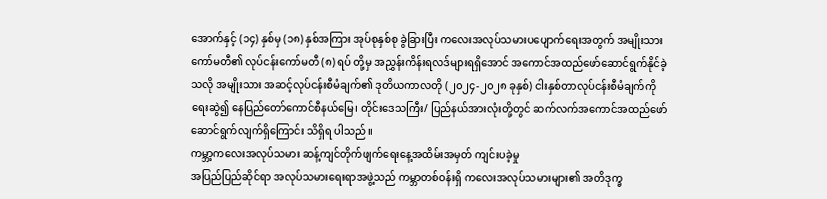အောက်နှင့် (၁၄) နှစ်မှ (၁၈) နှစ်အကြား အုပ်စုနှစ်စု ခွဲခြားပြီး ကလေးအလုပ်သမားပပျောက်ရေးအတွက် အမျိုးသားကော်မတီ၏ လုပ်ငန်းကော်မတီ (၈) ရပ် တို့မှ အညွှန်းကိန်းရလဒ်များရရှိအောင် အကောင်အထည်ဖော်ဆောင်ရွက်နိုင်ခဲ့သလို အမျိုးသား အဆင့်လုပ်ငန်းစီမံချက်၏ ဒုတိယကာလတို (၂၀၂၄-၂၀၂၈ ခုနှစ်) ငါးနှစ်တာလုပ်ငန်းစီမံချက်ကို ရေးဆွဲ၍ နေပြည်တော်ကောင်စီနယ်မြေ၊ တိုင်းဒေသကြီး/ ပြည်နယ်အားလုံးတို့တွင် ဆက်လက်အကောင်အထည်ဖော်ဆောင်ရွက်လျက်ရှိကြောင်း သိရှိရ ပါသည်။
ကမ္ဘာ့ကလေးအလုပ်သမား ဆန့်ကျင်တိုက်ဖျက်ရေးနေ့အထိမ်းအမှတ် ကျင်းပခဲ့မှု
အပြည်ပြည်ဆိုင်ရာ အလုပ်သမားရေးရာအဖွဲ့သည် ကမ္ဘာတစ်ဝန်းရှိ ကလေးအလုပ်သမားများ၏ အတိဒုက္ခ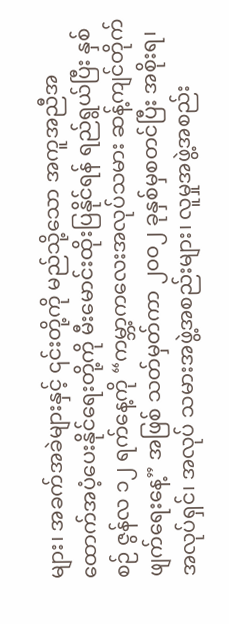များ၊ အခက်အခဲများနှင့် ၎င်းတို့ကို မည်သို့သော အကူအညီအထောက်အပံ့ပေးနိုင်ရေးတို့ကို မီးမောင်းထိုးပြနိုင်ရန် ရည်ရွယ်ပြီး နှစ်စဉ် ဇွန်လ ၁၂ ရက်နေ့ကို “ကမ္ဘာ့ကလေးအလုပ်သမား ဆန့်ကျင်တိုက်ဖျက်ရေးနေ့” အဖြစ် သတ်မှတ်ကာ ၂၀၀၂ ခုနှစ်မှစတင်ပြီး အစိုးရ၊ အလုပ်ရှင်၊ အလုပ် သမားအဖွဲ့အစည်းများ၊ လူမှုအဖွဲ့အစည်း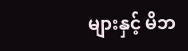များနှင့် မိဘ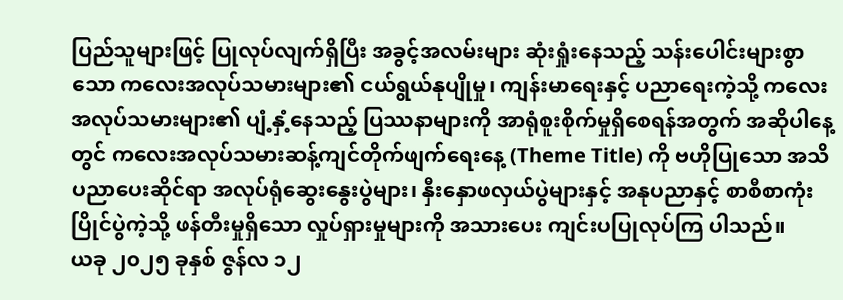ပြည်သူများဖြင့် ပြုလုပ်လျက်ရှိပြီး အခွင့်အလမ်းများ ဆုံးရှုံးနေသည့် သန်းပေါင်းများစွာသော ကလေးအလုပ်သမားများ၏ ငယ်ရွယ်နုပျိုမှု၊ ကျန်းမာရေးနှင့် ပညာရေးကဲ့သို့ ကလေးအလုပ်သမားများ၏ ပျံ့နှံ့နေသည့် ပြဿနာများကို အာရုံစူးစိုက်မှုရှိစေရန်အတွက် အဆိုပါနေ့တွင် ကလေးအလုပ်သမားဆန့်ကျင်တိုက်ဖျက်ရေးနေ့ (Theme Title) ကို ဗဟိုပြုသော အသိပညာပေးဆိုင်ရာ အလုပ်ရုံဆွေးနွေးပွဲများ၊ နှီးနှောဖလှယ်ပွဲများနှင့် အနုပညာနှင့် စာစီစာကုံးပြိုင်ပွဲကဲ့သို့ ဖန်တီးမှုရှိသော လှုပ်ရှားမှုများကို အသားပေး ကျင်းပပြုလုပ်ကြ ပါသည်။
ယခု ၂၀၂၅ ခုနှစ် ဇွန်လ ၁၂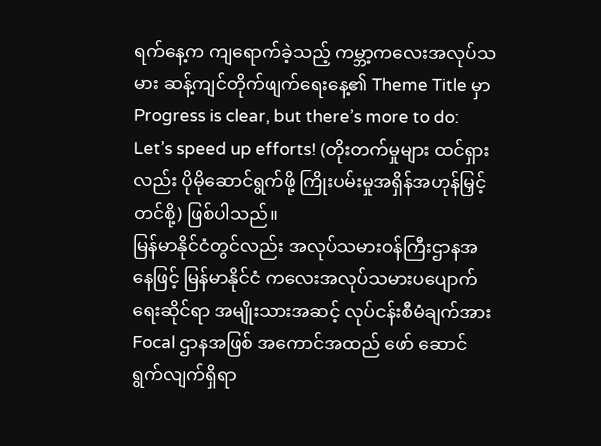ရက်နေ့က ကျရောက်ခဲ့သည့် ကမ္ဘာ့ကလေးအလုပ်သမား ဆန့်ကျင်တိုက်ဖျက်ရေးနေ့၏ Theme Title မှာ Progress is clear, but there’s more to do: Let’s speed up efforts! (တိုးတက်မှုများ ထင်ရှားလည်း ပိုမိုဆောင်ရွက်ဖို့ ကြိုးပမ်းမှုအရှိန်အဟုန်မြှင့်တင်စို့) ဖြစ်ပါသည်။
မြန်မာနိုင်ငံတွင်လည်း အလုပ်သမားဝန်ကြီးဌာနအနေဖြင့် မြန်မာနိုင်ငံ ကလေးအလုပ်သမားပပျောက်ရေးဆိုင်ရာ အမျိုးသားအဆင့် လုပ်ငန်းစီမံချက်အား Focal ဌာနအဖြစ် အကောင်အထည် ဖော် ဆောင်ရွက်လျက်ရှိရာ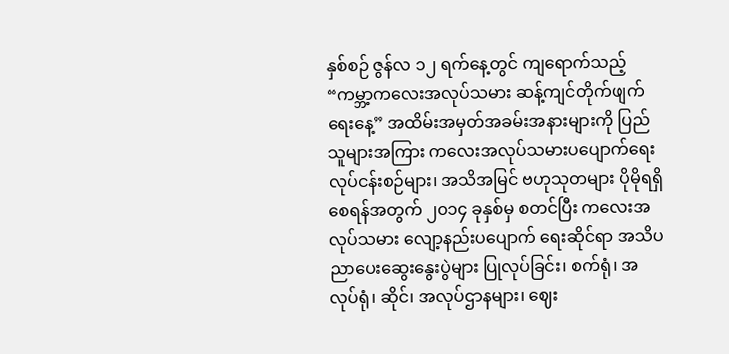နှစ်စဉ် ဇွန်လ ၁၂ ရက်နေ့တွင် ကျရောက်သည့် “ကမ္ဘာ့ကလေးအလုပ်သမား ဆန့်ကျင်တိုက်ဖျက်ရေးနေ့” အထိမ်းအမှတ်အခမ်းအနားများကို ပြည်သူများအကြား ကလေးအလုပ်သမားပပျောက်ရေး လုပ်ငန်းစဉ်များ၊ အသိအမြင် ဗဟုသုတများ ပိုမိုရရှိစေရန်အတွက် ၂၀၁၄ ခုနှစ်မှ စတင်ပြီး ကလေးအလုပ်သမား လျော့နည်းပပျောက် ရေးဆိုင်ရာ အသိပညာပေးဆွေးနွေးပွဲများ ပြုလုပ်ခြင်း၊ စက်ရုံ၊ အလုပ်ရုံ၊ ဆိုင်၊ အလုပ်ဌာနများ၊ ဈေး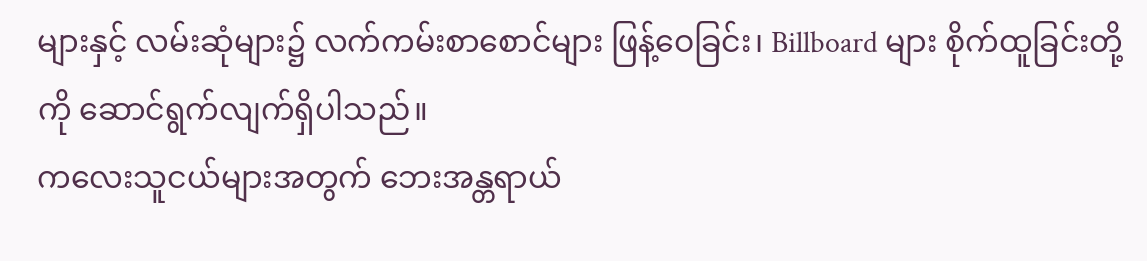များနှင့် လမ်းဆုံများ၌ လက်ကမ်းစာစောင်များ ဖြန့်ဝေခြင်း၊ Billboard များ စိုက်ထူခြင်းတို့ကို ဆောင်ရွက်လျက်ရှိပါသည်။
ကလေးသူငယ်များအတွက် ဘေးအန္တရာယ်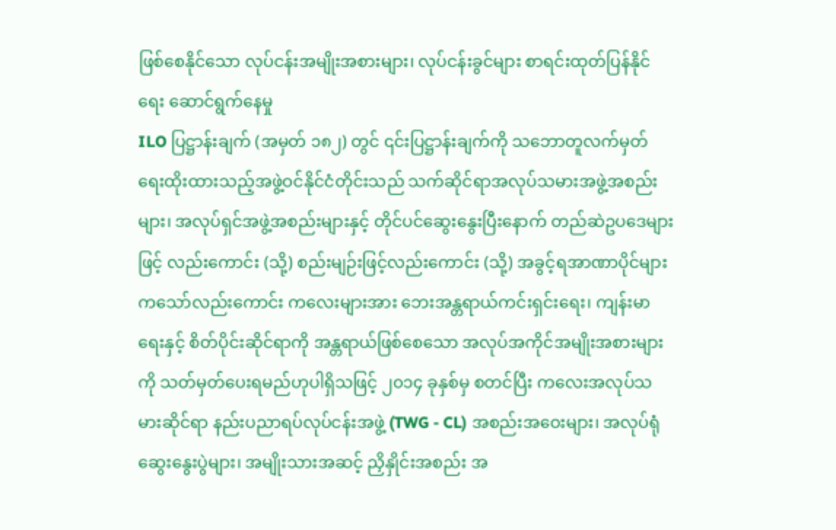ဖြစ်စေနိုင်သော လုပ်ငန်းအမျိုးအစားများ၊ လုပ်ငန်းခွင်များ စာရင်းထုတ်ပြန်နိုင်ရေး ဆောင်ရွက်နေမှု
ILO ပြဋ္ဌာန်းချက် (အမှတ် ၁၈၂) တွင် ၎င်းပြဋ္ဌာန်းချက်ကို သဘောတူလက်မှတ် ရေးထိုးထားသည့်အဖွဲ့ဝင်နိုင်ငံတိုင်းသည် သက်ဆိုင်ရာအလုပ်သမားအဖွဲ့အစည်းများ၊ အလုပ်ရှင်အဖွဲ့အစည်းများနှင့် တိုင်ပင်ဆွေးနွေးပြီးနောက် တည်ဆဲဥပဒေများဖြင့် လည်းကောင်း (သို့) စည်းမျဉ်းဖြင့်လည်းကောင်း (သို့) အခွင့်ရအာဏာပိုင်များကသော်လည်းကောင်း ကလေးများအား ဘေးအန္တရာယ်ကင်းရှင်းရေး၊ ကျန်းမာရေးနှင့် စိတ်ပိုင်းဆိုင်ရာကို အန္တရာယ်ဖြစ်စေသော အလုပ်အကိုင်အမျိုးအစားများကို သတ်မှတ်ပေးရမည်ဟုပါရှိသဖြင့် ၂၀၁၄ ခုနှစ်မှ စတင်ပြီး ကလေးအလုပ်သမားဆိုင်ရာ နည်းပညာရပ်လုပ်ငန်းအဖွဲ့ (TWG - CL) အစည်းအဝေးများ၊ အလုပ်ရုံဆွေးနွေးပွဲများ၊ အမျိုးသားအဆင့် ညှိနှိုင်းအစည်း အ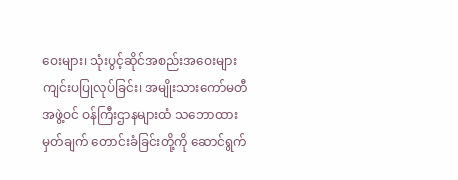ဝေးများ၊ သုံးပွင့်ဆိုင်အစည်းအဝေးများ ကျင်းပပြုလုပ်ခြင်း၊ အမျိုးသားကော်မတီအဖွဲ့ဝင် ဝန်ကြီးဌာနများထံ သဘောထားမှတ်ချက် တောင်းခံခြင်းတို့ကို ဆောင်ရွက်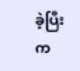ခဲ့ပြီး က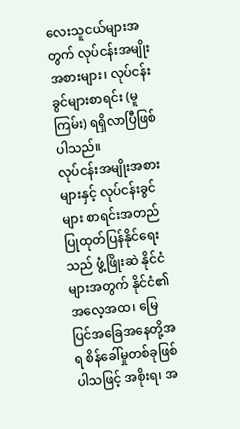လေးသူငယ်များအတွက် လုပ်ငန်းအမျိုးအစားများ၊ လုပ်ငန်းခွင်များစာရင်း (မူကြမ်း) ရရှိလာပြီဖြစ်ပါသည်။
လုပ်ငန်းအမျိုးအစားများနှင့် လုပ်ငန်းခွင်များ စာရင်းအတည်ပြုထုတ်ပြန်နိုင်ရေးသည် ဖွံ့ဖြိုးဆဲ နိုင်ငံများအတွက် နိုင်ငံ၏အလေ့အထ၊ မြေပြင်အခြေအနေတို့အရ စိန်ခေါ်မှုတစ်ခုဖြစ်ပါသဖြင့် အစိုးရ၊ အ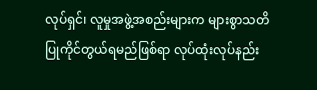လုပ်ရှင်၊ လူမှုအဖွဲ့အစည်းများက များစွာသတိပြုကိုင်တွယ်ရမည်ဖြစ်ရာ လုပ်ထုံးလုပ်နည်း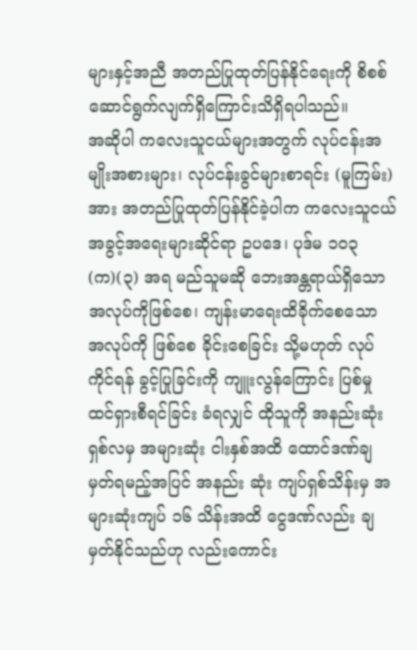များနှင့်အညီ အတည်ပြုထုတ်ပြန်နိုင်ရေးကို စိစစ်ဆောင်ရွက်လျက်ရှိကြောင်းသိရှိရပါသည်။
အဆိုပါ ကလေးသူငယ်များအတွက် လုပ်ငန်းအမျိုးအစားများ၊ လုပ်ငန်းခွင်များစာရင်း (မူကြမ်း) အား အတည်ပြုထုတ်ပြန်နိုင်ခဲ့ပါက ကလေးသူငယ်အခွင့်အရေးများဆိုင်ရာ ဥပဒေ၊ ပုဒ်မ ၁၀၃ (က)(၃) အရ မည်သူမဆို ဘေးအန္တရာယ်ရှိသော အလုပ်ကိုဖြစ်စေ၊ ကျန်းမာရေးထိခိုက်စေသော အလုပ်ကို ဖြစ်စေ ခိုင်းစေခြင်း သို့မဟုတ် လုပ်ကိုင်ရန် ခွင့်ပြုခြင်းကို ကျူးလွန်ကြောင်း ပြစ်မှုထင်ရှားစီရင်ခြင်း ခံရလျှင် ထိုသူကို အနည်းဆုံးရှစ်လမှ အများဆုံး ငါးနှစ်အထိ ထောင်ဒဏ်ချမှတ်ရမည့်အပြင် အနည်း ဆုံး ကျပ်ရှစ်သိန်းမှ အများဆုံးကျပ် ၁၆ သိန်းအထိ ငွေဒဏ်လည်း ချမှတ်နိုင်သည်ဟု လည်းကောင်း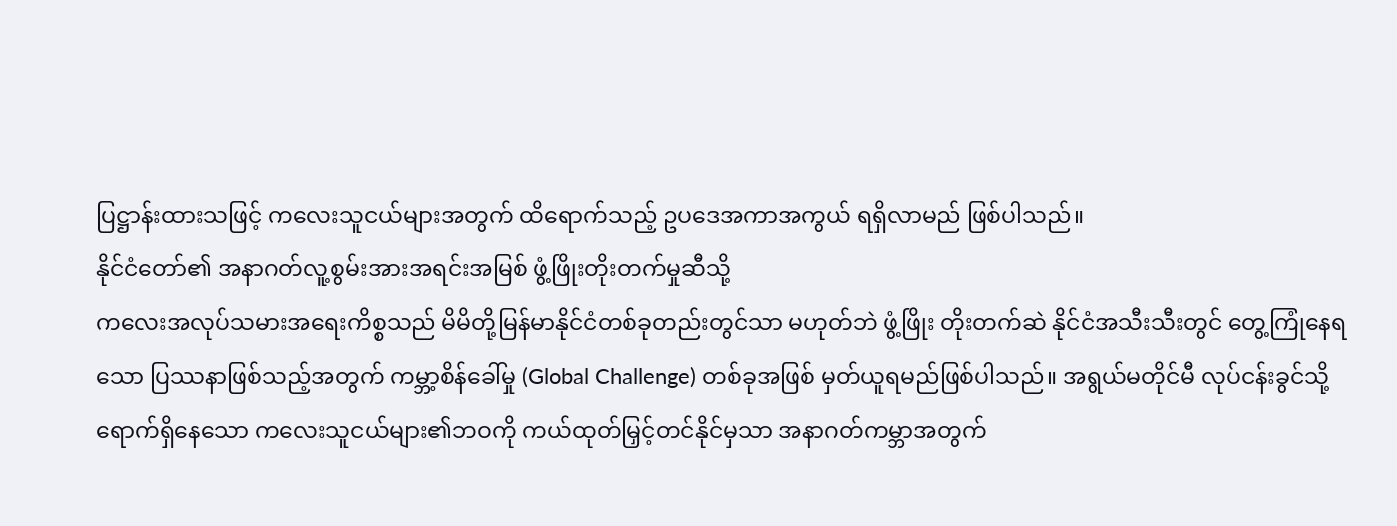ပြဋ္ဌာန်းထားသဖြင့် ကလေးသူငယ်များအတွက် ထိရောက်သည့် ဥပဒေအကာအကွယ် ရရှိလာမည် ဖြစ်ပါသည်။
နိုင်ငံတော်၏ အနာဂတ်လူ့စွမ်းအားအရင်းအမြစ် ဖွံ့ဖြိုးတိုးတက်မှုဆီသို့
ကလေးအလုပ်သမားအရေးကိစ္စသည် မိမိတို့မြန်မာနိုင်ငံတစ်ခုတည်းတွင်သာ မဟုတ်ဘဲ ဖွံ့ဖြိုး တိုးတက်ဆဲ နိုင်ငံအသီးသီးတွင် တွေ့ကြုံနေရသော ပြဿနာဖြစ်သည့်အတွက် ကမ္ဘာ့စိန်ခေါ်မှု (Global Challenge) တစ်ခုအဖြစ် မှတ်ယူရမည်ဖြစ်ပါသည်။ အရွယ်မတိုင်မီ လုပ်ငန်းခွင်သို့ ရောက်ရှိနေသော ကလေးသူငယ်များ၏ဘဝကို ကယ်ထုတ်မြှင့်တင်နိုင်မှသာ အနာဂတ်ကမ္ဘာအတွက်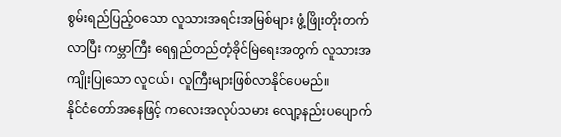စွမ်းရည်ပြည့်ဝသော လူသားအရင်းအမြစ်များ ဖွံ့ဖြိုးတိုးတက်လာပြီး ကမ္ဘာကြီး ရေရှည်တည်တံ့ခိုင်မြဲရေးအတွက် လူသားအကျိုးပြုသော လူငယ်၊ လူကြီးများဖြစ်လာနိုင်ပေမည်။
နိုင်ငံတော်အနေဖြင့် ကလေးအလုပ်သမား လျော့နည်းပပျောက်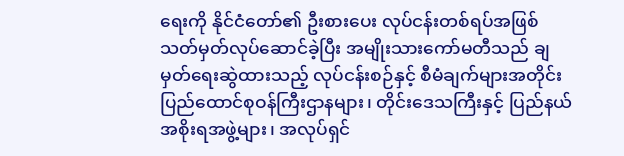ရေးကို နိုင်ငံတော်၏ ဦးစားပေး လုပ်ငန်းတစ်ရပ်အဖြစ် သတ်မှတ်လုပ်ဆောင်ခဲ့ပြီး အမျိုးသားကော်မတီသည် ချမှတ်ရေးဆွဲထားသည့် လုပ်ငန်းစဉ်နှင့် စီမံချက်များအတိုင်း ပြည်ထောင်စုဝန်ကြီးဌာနများ၊ တိုင်းဒေသကြီးနှင့် ပြည်နယ်အစိုးရအဖွဲ့များ၊ အလုပ်ရှင်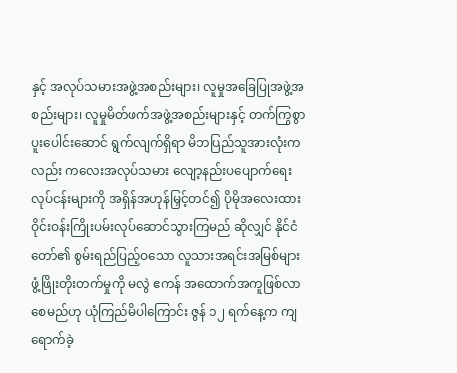နှင့် အလုပ်သမားအဖွဲ့အစည်းများ၊ လူမှုအခြေပြုအဖွဲ့အစည်းများ၊ လူမှုမိတ်ဖက်အဖွဲ့အစည်းများနှင့် တက်ကြွစွာ ပူးပေါင်းဆောင် ရွက်လျက်ရှိရာ မိဘပြည်သူအားလုံးကလည်း ကလေးအလုပ်သမား လျော့နည်းပပျောက်ရေး လုပ်ငန်းများကို အရှိန်အဟုန်မြှင့်တင်၍ ပိုမိုအလေးထား ဝိုင်းဝန်းကြိုးပမ်းလုပ်ဆောင်သွားကြမည် ဆိုလျှင် နိုင်ငံတော်၏ စွမ်းရည်ပြည့်ဝသော လူသားအရင်းအမြစ်များ ဖွံ့ဖြိုးတိုးတက်မှုကို မလွဲ ဧကန် အထောက်အကူဖြစ်လာစေမည်ဟု ယုံကြည်မိပါကြောင်း ဇွန် ၁၂ ရက်နေ့က ကျရောက်ခဲ့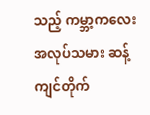သည့် ကမ္ဘာ့ကလေးအလုပ်သမား ဆန့်ကျင်တိုက်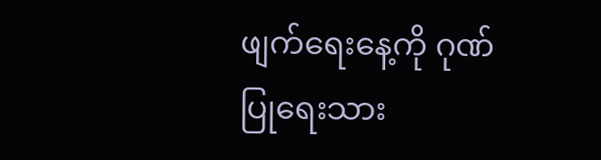ဖျက်ရေးနေ့ကို ဂုဏ်ပြုရေးသား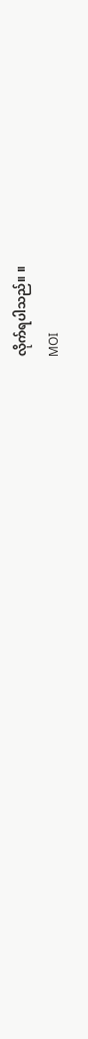လိုက်ရပါသည်။ ။
MOI